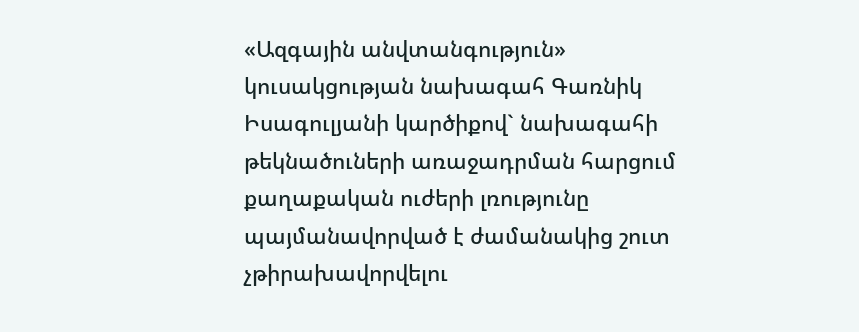«Ազգային անվտանգություն» կուսակցության նախագահ Գառնիկ Իսագուլյանի կարծիքով` նախագահի թեկնածուների առաջադրման հարցում քաղաքական ուժերի լռությունը պայմանավորված է ժամանակից շուտ չթիրախավորվելու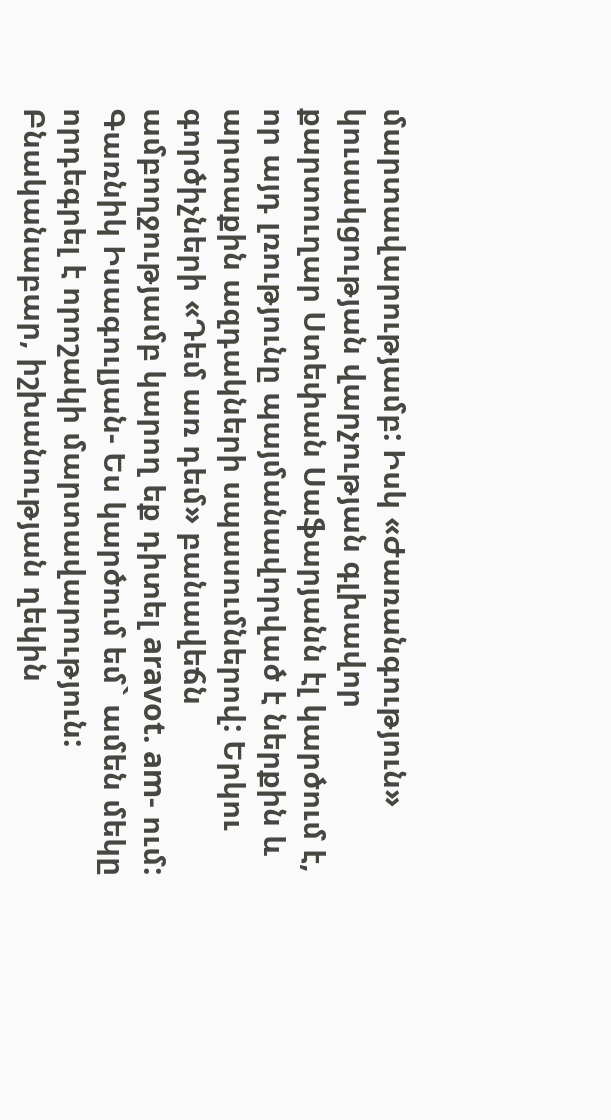մարտավարությամբ: Իսկ «Ժառանգություն» կուսակցության վարչության գլխավոր քարտուղար Ստեփան Սաֆարյանն էլ կարծում է, որ այդ լռությունը պայմանավորված է ներքին և արտաքին ազդակների սպասումներով: Երկու գործիչների «Դեմ առ դեմ» բանավեճն ամբողջությամբ կարող եք դիտել aravot. am- ում:
Գառնիկ Իսագուլյան- Ես կարծում եմ` ամեն մեկը որդեգրել է որոշակի մարտավարություն: Բնականաբար, իշխանության ղեկին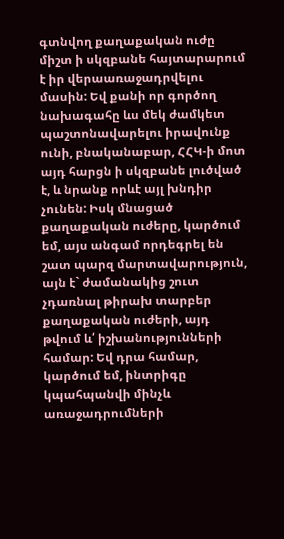գտնվող քաղաքական ուժը միշտ ի սկզբանե հայտարարում է իր վերաառաջադրվելու մասին: Եվ քանի որ գործող նախագահը ևս մեկ ժամկետ պաշտոնավարելու իրավունք ունի, բնականաբար, ՀՀԿ-ի մոտ այդ հարցն ի սկզբանե լուծված է, և նրանք որևէ այլ խնդիր չունեն: Իսկ մնացած քաղաքական ուժերը, կարծում եմ, այս անգամ որդեգրել են շատ պարզ մարտավարություն, այն է` ժամանակից շուտ չդառնալ թիրախ տարբեր քաղաքական ուժերի, այդ թվում և՛ իշխանությունների համար: Եվ դրա համար, կարծում եմ, ինտրիգը կպահպանվի մինչև առաջադրումների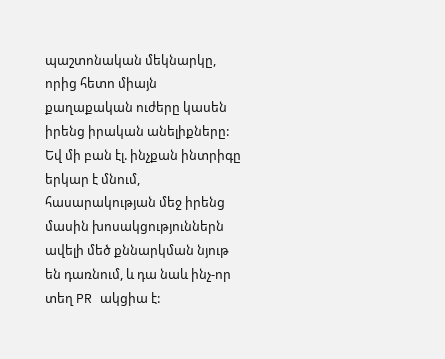պաշտոնական մեկնարկը, որից հետո միայն քաղաքական ուժերը կասեն իրենց իրական անելիքները: Եվ մի բան էլ. ինչքան ինտրիգը երկար է մնում, հասարակության մեջ իրենց մասին խոսակցություններն ավելի մեծ քննարկման նյութ են դառնում, և դա նաև ինչ-որ տեղ PR ակցիա է: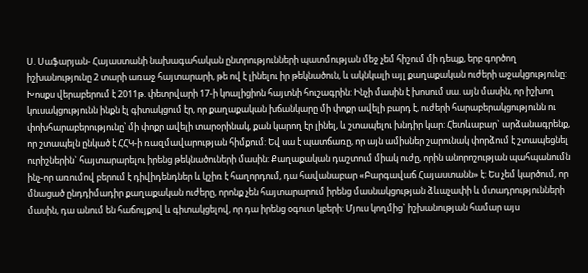Ս. Սաֆարյան- Հայաստանի նախագահական ընտրությունների պատմության մեջ չեմ հիշում մի դեպք, երբ գործող իշխանությունը 2 տարի առաջ հայտարարի, թե ով է լինելու իր թեկնածուն, և ակնկալի այլ քաղաքական ուժերի աջակցությունը: Խոսքս վերաբերում է 2011թ. փետրվարի 17-ի կոալիցիոն հայտնի հուշագրին: Ինչի մասին է խոսում սա. այն մասին, որ իշխող կուսակցությունն ինքն էլ գիտակցում էր, որ քաղաքական խճանկարը մի փոքր ավելի բարդ է, ուժերի հարաբերակցությունն ու փոխհարաբերությունը՝ մի փոքր ավելի տարօրինակ, քան կարող էր լինել, և շտապելու խնդիր կար: Հետևաբար` արձանագրենք, որ շտապելն ընկած է ՀՀԿ-ի ռազմավարության հիմքում: Եվ սա է պատճառը, որ այն ամիսներ շարունակ փորձում է շտապեցնել ուրիշներին` հայտարարելու իրենց թեկնածուների մասին: Քաղաքական դաշտում միակ ուժը, որին անորոշության պահպանումն ինչ-որ առումով բերում է դիվիդենդներ և կշիռ է հաղորդում, դա հավանաբար «Բարգավաճ Հայաստանն» է: Ես չեմ կարծում, որ մնացած ընդդիմադիր քաղաքական ուժերը, որոնք չեն հայտարարում իրենց մասնակցության ձևաչափի և մտադրությունների մասին, դա անում են հաճույքով և գիտակցելով, որ դա իրենց օգուտ կբերի: Մյուս կողմից` իշխանության համար այս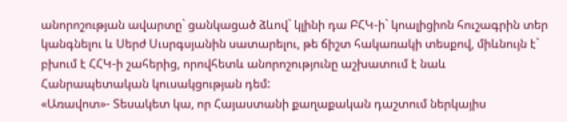անորոշության ավարտը` ցանկացած ձևով` կլինի դա ԲՀԿ-ի` կոալիցիոն հուշագրին տեր կանգնելու և Սերժ Սւսրգսյանին սատարելու, թե ճիշտ հակառակի տեսքով, միևնույն է` բխում է ՀՀԿ-ի շահերից, որովհետև անորոշությունը աշխատում է նաև Հանրապետական կուսակցության դեմ:
«Առավոտ»- Տեսակետ կա, որ Հայաստանի քաղաքական դաշտում ներկայիս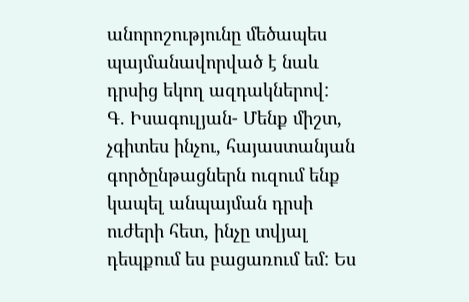անորոշությունը մեծապես պայմանավորված է նաև դրսից եկող ազդակներով:
Գ. Իսագուլյան- Մենք միշտ, չգիտես ինչու, հայաստանյան գործընթացներն ուզում ենք կապել անպայման դրսի ուժերի հետ, ինչը տվյալ դեպքում ես բացառում եմ: Ես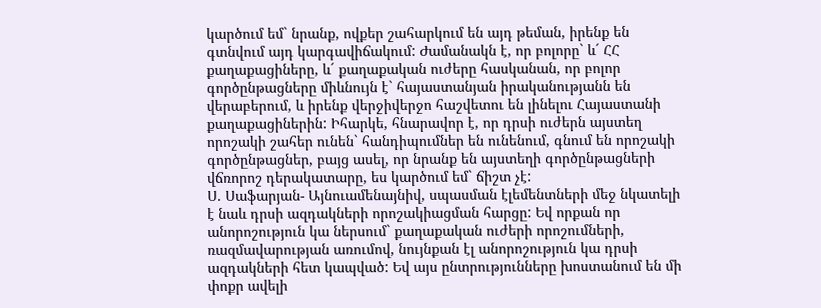կարծում եմ` նրանք, ովքեր շահարկում են այդ թեման, իրենք են գտնվում այդ կարգավիճակում: Ժամանակն է, որ բոլորը` և´ ՀՀ քաղաքացիները, և´ քաղաքական ուժերը հասկանան, որ բոլոր գործընթացները միևնույն է` հայաստանյան իրականությանն են վերաբերում, և իրենք վերջիվերջո հաշվետու են լինելու Հայաստանի քաղաքացիներին: Իհարկե, հնարավոր է, որ դրսի ուժերն այստեղ որոշակի շահեր ունեն` հանդիպումներ են ունենում, գնում են որոշակի գործընթացներ, բայց ասել, որ նրանք են այստեղի գործընթացների վճռորոշ դերակատարը, ես կարծում եմ` ճիշտ չէ:
Ս. Սաֆարյան- Այնուամենայնիվ, սպասման էլեմենտների մեջ նկատելի է նաև դրսի ազդակների որոշակիացման հարցը: Եվ որքան որ անորոշություն կա ներսում` քաղաքական ուժերի որոշումների, ռազմավարության առումով, նույնքան էլ անորոշություն կա դրսի ազդակների հետ կապված: Եվ այս ընտրությունները խոստանում են մի փոքր ավելի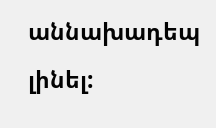աննախադեպ լինել: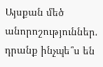Այսքան մեծ անորոշություններ. դրանք ինչպե՞ս են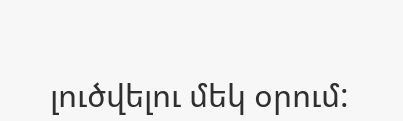լուծվելու մեկ օրում: